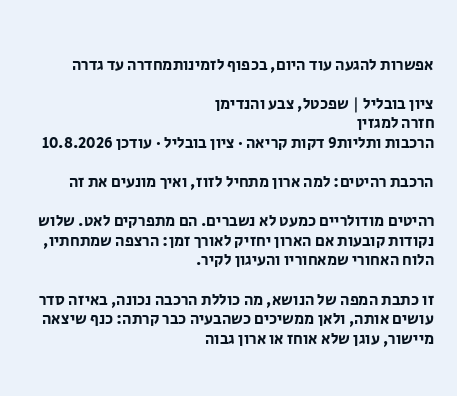אפשרות להגעה עוד היום, בכפוף לזמינותמחדרה עד גדרה

ציון בובליל | שפכטל, צבע והנדימן
חזרה למגזין
הרכבות ותליות9 דקות קריאה · ציון בובליל · עודכן 10.8.2026

הרכבת רהיטים: למה ארון מתחיל לזוז, ואיך מונעים את זה

רהיטים מודולריים כמעט לא נשברים. הם מתפרקים לאט. שלוש נקודות קובעות אם הארון יחזיק לאורך זמן: הרצפה שמתחתיו, הלוח האחורי שמאחוריו והעיגון לקיר.

זו כתבת המפה של הנושא, מה כוללת הרכבה נכונה, באיזה סדר עושים אותה, ולאן ממשיכים כשהבעיה כבר קרתה: כנף שיצאה מיישור, עוגן שלא אוחז או ארון גבוה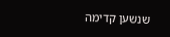שנשען קדימה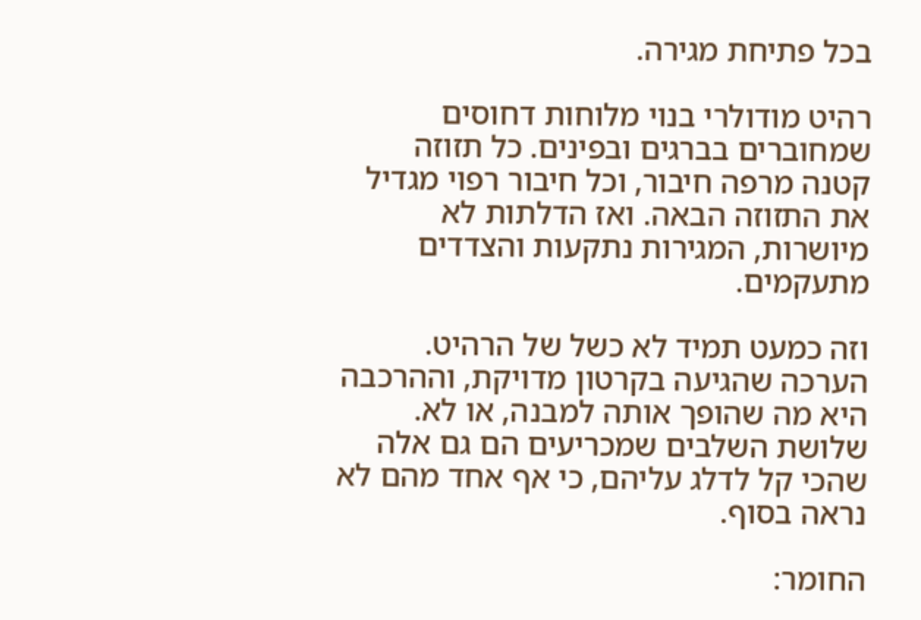בכל פתיחת מגירה.

רהיט מודולרי בנוי מלוחות דחוסים שמחוברים בברגים ובפינים. כל תזוזה קטנה מרפה חיבור, וכל חיבור רפוי מגדיל את התזוזה הבאה. ואז הדלתות לא מיושרות, המגירות נתקעות והצדדים מתעקמים.

וזה כמעט תמיד לא כשל של הרהיט. הערכה שהגיעה בקרטון מדויקת, וההרכבה היא מה שהופך אותה למבנה, או לא. שלושת השלבים שמכריעים הם גם אלה שהכי קל לדלג עליהם, כי אף אחד מהם לא נראה בסוף.

החומר: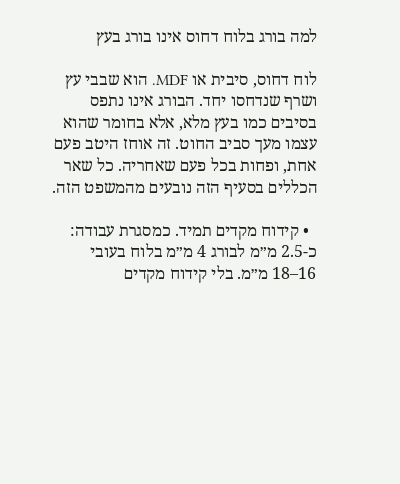למה בורג בלוח דחוס אינו בורג בעץ

לוח דחוס, סיבית או MDF. הוא שבבי עץ ושרף שנדחסו יחד. הבורג אינו נתפס בסיבים כמו בעץ מלא, אלא בחומר שהוא עצמו מעך סביב החוט. זה אוחז היטב פעם אחת, ופחות בכל פעם שאחריה. כל שאר הכללים בסעיף הזה נובעים מהמשפט הזה.

  • קידוח מקדים תמיד. כמסגרת עבודה: כ-2.5 מ״מ לבורג 4 מ״מ בלוח בעובי 16–18 מ״מ. בלי קידוח מקדים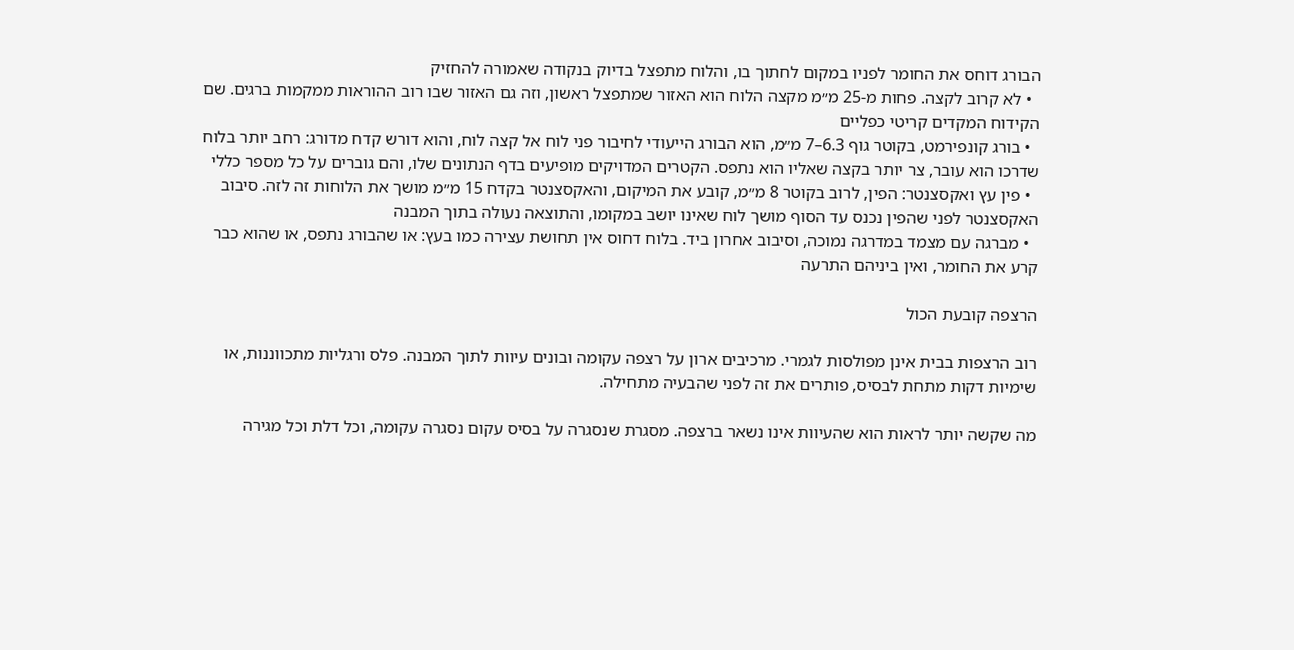הבורג דוחס את החומר לפניו במקום לחתוך בו, והלוח מתפצל בדיוק בנקודה שאמורה להחזיק
  • לא קרוב לקצה. פחות מ-25 מ״מ מקצה הלוח הוא האזור שמתפצל ראשון, וזה גם האזור שבו רוב ההוראות ממקמות ברגים. שם הקידוח המקדים קריטי כפליים
  • בורג קונפירמט, בקוטר גוף 6.3–7 מ״מ, הוא הבורג הייעודי לחיבור פני לוח אל קצה לוח, והוא דורש קדח מדורג: רחב יותר בלוח שדרכו הוא עובר, צר יותר בקצה שאליו הוא נתפס. הקטרים המדויקים מופיעים בדף הנתונים שלו, והם גוברים על כל מספר כללי
  • פין עץ ואקסצנטר: הפין, לרוב בקוטר 8 מ״מ, קובע את המיקום, והאקסצנטר בקדח 15 מ״מ מושך את הלוחות זה לזה. סיבוב האקסצנטר לפני שהפין נכנס עד הסוף מושך לוח שאינו יושב במקומו, והתוצאה נעולה בתוך המבנה
  • מברגה עם מצמד במדרגה נמוכה, וסיבוב אחרון ביד. בלוח דחוס אין תחושת עצירה כמו בעץ: או שהבורג נתפס, או שהוא כבר קרע את החומר, ואין ביניהם התרעה

הרצפה קובעת הכול

רוב הרצפות בבית אינן מפולסות לגמרי. מרכיבים ארון על רצפה עקומה ובונים עיוות לתוך המבנה. פלס ורגליות מתכווננות, או שימיות דקות מתחת לבסיס, פותרים את זה לפני שהבעיה מתחילה.

מה שקשה יותר לראות הוא שהעיוות אינו נשאר ברצפה. מסגרת שנסגרה על בסיס עקום נסגרה עקומה, וכל דלת וכל מגירה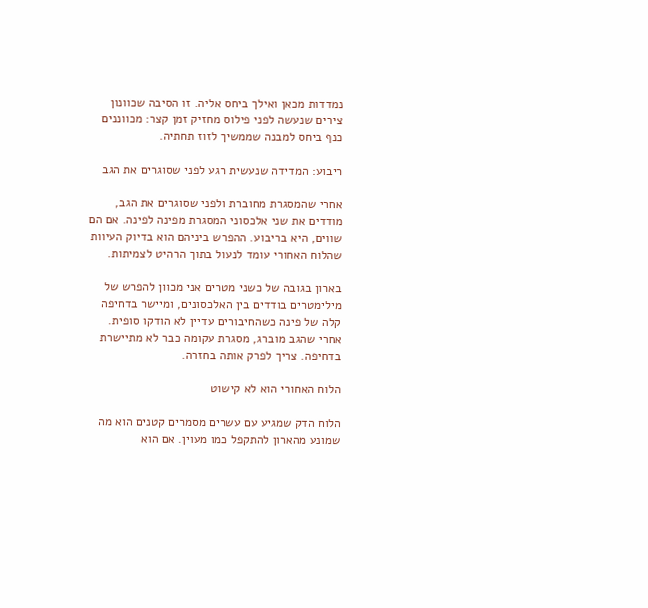נמדדות מכאן ואילך ביחס אליה. זו הסיבה שכוונון צירים שנעשה לפני פילוס מחזיק זמן קצר: מכווננים כנף ביחס למבנה שממשיך לזוז תחתיה.

ריבוע: המדידה שנעשית רגע לפני שסוגרים את הגב

אחרי שהמסגרת מחוברת ולפני שסוגרים את הגב, מודדים את שני אלכסוני המסגרת מפינה לפינה. אם הם שווים, היא בריבוע. ההפרש ביניהם הוא בדיוק העיוות שהלוח האחורי עומד לנעול בתוך הרהיט לצמיתות.

בארון בגובה של כשני מטרים אני מכוון להפרש של מילימטרים בודדים בין האלכסונים, ומיישר בדחיפה קלה של פינה כשהחיבורים עדיין לא הודקו סופית. אחרי שהגב מוברג, מסגרת עקומה כבר לא מתיישרת בדחיפה. צריך לפרק אותה בחזרה.

הלוח האחורי הוא לא קישוט

הלוח הדק שמגיע עם עשרים מסמרים קטנים הוא מה שמונע מהארון להתקפל כמו מעוין. אם הוא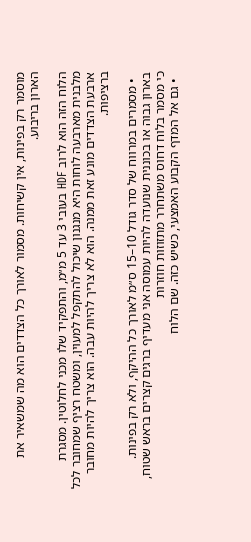מוסמר רק בפינות, אין קשיחות. מסמור לאורך כל הצדדים הוא מה שמשאיר את הארון בריבוע.

הלוח הזה הוא לרוב HDF בעובי 3 עד 5 מ״מ, והתפקיד שלו מכני לחלוטין. מסגרת מלבנית מארבעה לוחות היא מנגנון שיכול להתקפל למעוין, ומשטח רציף שמחובר לכל ארבעת הצדדים מונע זאת ממנה. הוא לא צריך להיות עבה. הוא צריך להיות מחובר ברציפות.

  • מסמרים במרווח של סדר גודל 10–15 ס״מ לאורך כל ההיקף, ולא רק בפינות. בארון גבוה או בכוננית שנועדה להיות עמוסה אני מעדיף ברגים קצרים בראש שטוח, כי מסמר בלוח דחוס משתחרר מתזוזות חוזרות
  • גם אל המדף הקבוע האמצעי, כשיש כזה. שם הלוח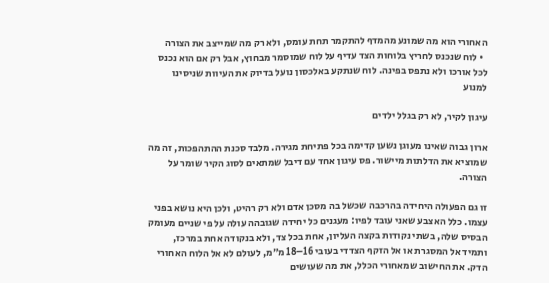האחורי הוא מה שמונע מהמדף להתקמר תחת עומס, ולא רק מה שמייצב את הצורה
  • לוח שנכנס לחריץ בלוחות הצד עדיף על לוח שמוסמר מבחוץ, אבל רק אם הוא נכנס לכל אורכו ולא נתפס בפינה. לוח שנתקע באלכסון נועל בדיוק את העיוות שניסינו למנוע

עיגון לקיר, לא רק בגלל ילדים

ארון גבוה שאינו מעוגן נשען קדימה בכל פתיחת מגירה. מלבד סכנת ההתהפכות, זה מה שמוציא את הדלתות מיישור. פס עיגון אחד עם דיבל שמתאים לסוג הקיר שומר על הצורה.

זו גם הפעולה היחידה בהרכבה שכשל בה מסכן אדם ולא רק רהיט, ולכן היא נושא בפני עצמו. כלל האצבע שאני עובד לפיו: מעגנים כל יחידה שגובהה עולה על פי שניים מעומק הבסיס שלה, בשתי נקודות בקצה העליון, אחת בכל צד, ולא בנקודה אחת במרכז, ותמיד אל המסגרת או אל הזקף הצדדי בעובי 16–18 מ״מ, לעולם לא אל הלוח האחורי הדק. את החישוב שמאחורי הכלל, את מה שעושים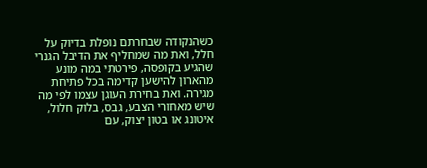כשהנקודה שבחרתם נופלת בדיוק על חלל, ואת מה שמחליף את הדיבל הגנרי שהגיע בקופסה, פירטתי במה מונע מהארון להישען קדימה בכל פתיחת מגירה. ואת בחירת העוגן עצמו לפי מה שיש מאחורי הצבע, גבס, בלוק חלול, איטונג או בטון יצוק, עם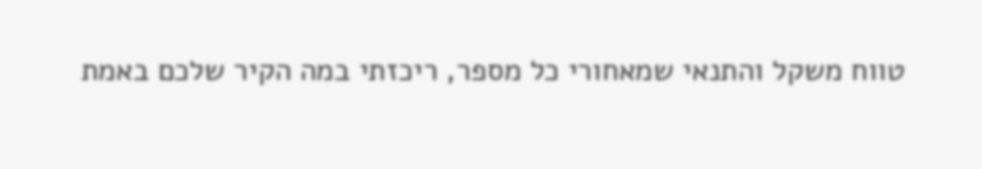טווח משקל והתנאי שמאחורי כל מספר, ריכזתי במה הקיר שלכם באמת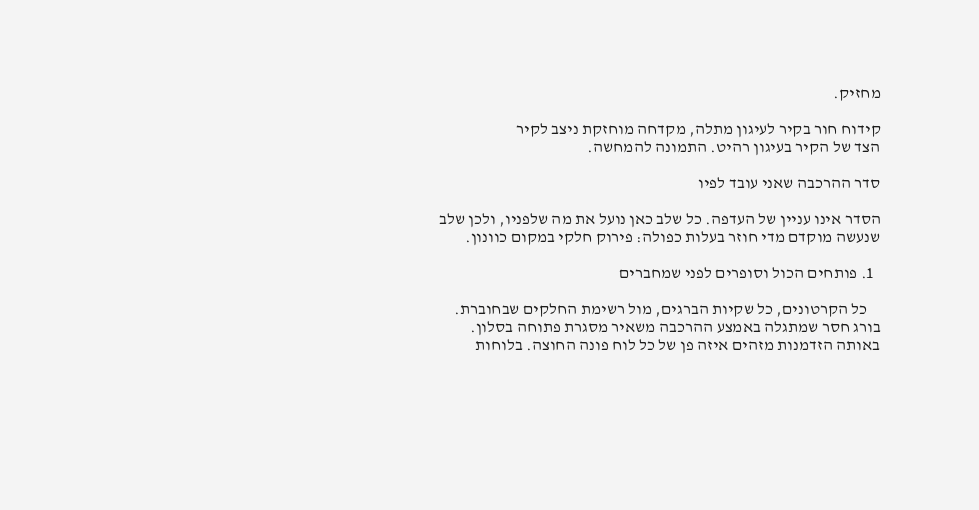מחזיק.

קידוח חור בקיר לעיגון מתלה, מקדחה מוחזקת ניצב לקיר
הצד של הקיר בעיגון רהיט. התמונה להמחשה.

סדר ההרכבה שאני עובד לפיו

הסדר אינו עניין של העדפה. כל שלב כאן נועל את מה שלפניו, ולכן שלב שנעשה מוקדם מדי חוזר בעלות כפולה: פירוק חלקי במקום כוונון.

  1. פותחים הכול וסופרים לפני שמחברים

    כל הקרטונים, כל שקיות הברגים, מול רשימת החלקים שבחוברת. בורג חסר שמתגלה באמצע ההרכבה משאיר מסגרת פתוחה בסלון. באותה הזדמנות מזהים איזה פן של כל לוח פונה החוצה. בלוחות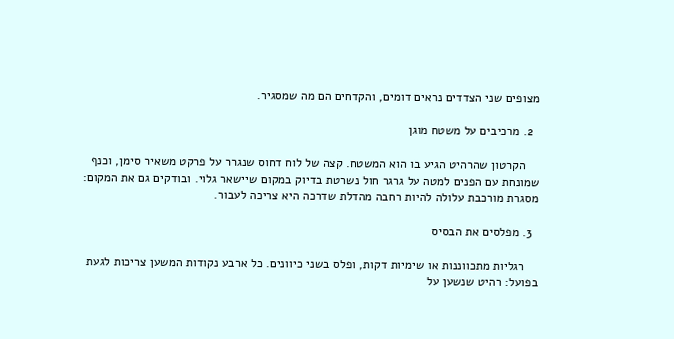מצופים שני הצדדים נראים דומים, והקדחים הם מה שמסגיר.

  2. מרכיבים על משטח מוגן

    הקרטון שהרהיט הגיע בו הוא המשטח. קצה של לוח דחוס שנגרר על פרקט משאיר סימן, וכנף שמונחת עם הפנים למטה על גרגר חול נשרטת בדיוק במקום שיישאר גלוי. ובודקים גם את המקום: מסגרת מורכבת עלולה להיות רחבה מהדלת שדרכה היא צריכה לעבור.

  3. מפלסים את הבסיס

    רגליות מתכווננות או שימיות דקות, ופלס בשני כיוונים. כל ארבע נקודות המשען צריכות לגעת בפועל: רהיט שנשען על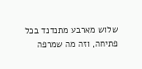שלוש מארבע מתנדנד בכל פתיחה, וזה מה שמרפה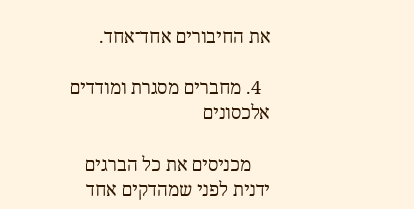את החיבורים אחד־אחד.

  4. מחברים מסגרת ומודדים אלכסונים

    מכניסים את כל הברגים ידנית לפני שמהדקים אחד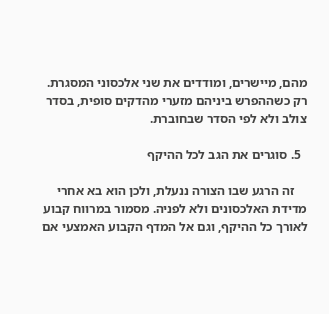מהם, מיישרים, ומודדים את שני אלכסוני המסגרת. רק כשההפרש ביניהם מזערי מהדקים סופית, בסדר צולב ולא לפי הסדר שבחוברת.

  5. סוגרים את הגב לכל ההיקף

    זה הרגע שבו הצורה ננעלת, ולכן הוא בא אחרי מדידת האלכסונים ולא לפניה. מסמור במרווח קבוע לאורך כל ההיקף, וגם אל המדף הקבוע האמצעי אם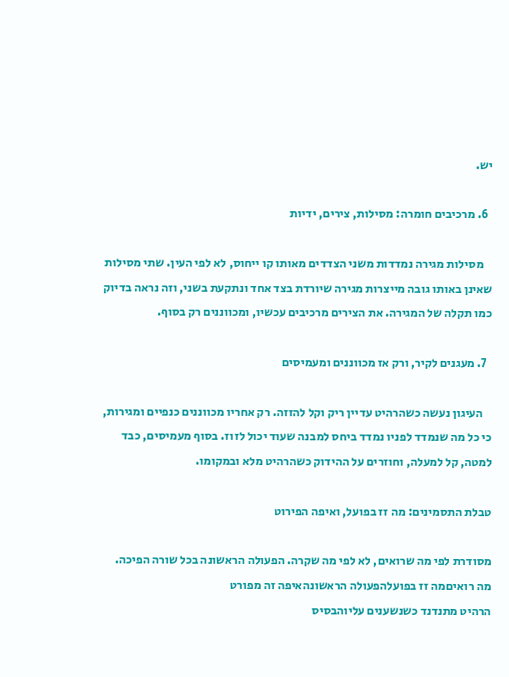יש.

  6. מרכיבים חומרה: מסילות, צירים, ידיות

    מסילות מגירה נמדדות משני הצדדים מאותו קו ייחוס, לא לפי העין. שתי מסילות שאינן באותו גובה מייצרות מגירה שיורדת בצד אחד ונתקעת בשני, וזה נראה בדיוק כמו תקלה של המגירה. את הצירים מרכיבים עכשיו, ומכווננים רק בסוף.

  7. מעגנים לקיר, ורק אז מכווננים ומעמיסים

    העיגון נעשה כשהרהיט עדיין ריק וקל להזזה. רק אחריו מכווננים כנפיים ומגירות, כי כל מה שנמדד לפניו נמדד ביחס למבנה שעוד יכול לזוז. בסוף מעמיסים, כבד למטה, קל למעלה, וחוזרים על ההידוק כשהרהיט מלא ובמקומו.

טבלת התסמינים: מה זז בפועל, ואיפה הפירוט

מסודרת לפי מה שרואים, לא לפי מה שקרה. הפעולה הראשונה בכל שורה הפיכה.
מה רואיםמה זז בפועלהפעולה הראשונהאיפה זה מפורט
הרהיט מתנדנד כשנשענים עליוהבסיס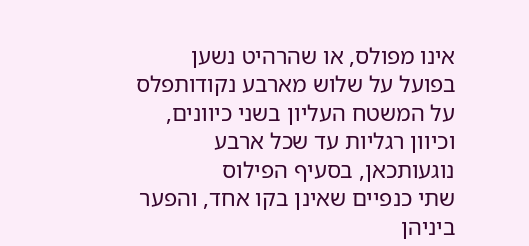אינו מפולס, או שהרהיט נשען בפועל על שלוש מארבע נקודותפלס על המשטח העליון בשני כיוונים, וכיוון רגליות עד שכל ארבע נוגעותכאן, בסעיף הפילוס
שתי כנפיים שאינן בקו אחד, והפער ביניהן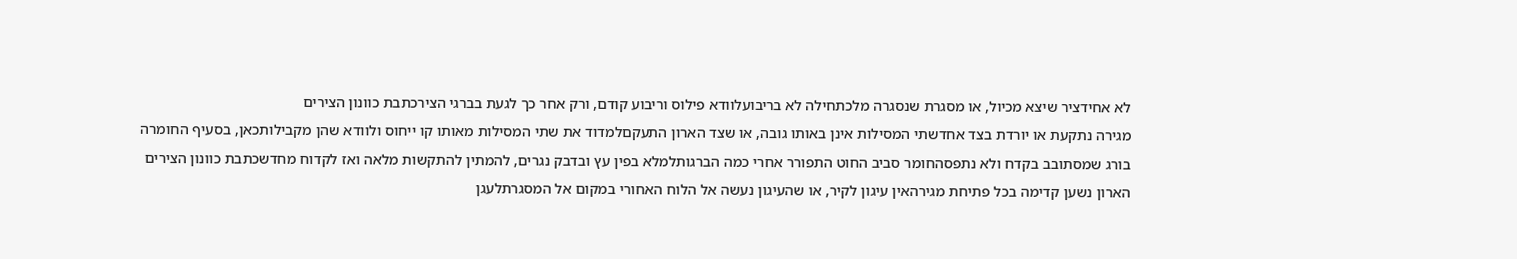לא אחידציר שיצא מכיול, או מסגרת שנסגרה מלכתחילה לא בריבועלוודא פילוס וריבוע קודם, ורק אחר כך לגעת בברגי הצירכתבת כוונון הצירים
מגירה נתקעת או יורדת בצד אחדשתי המסילות אינן באותו גובה, או שצד הארון התעקםלמדוד את שתי המסילות מאותו קו ייחוס ולוודא שהן מקבילותכאן, בסעיף החומרה
בורג שמסתובב בקדח ולא נתפסהחומר סביב החוט התפורר אחרי כמה הברגותלמלא בפין עץ ובדבק נגרים, להמתין להתקשות מלאה ואז לקדוח מחדשכתבת כוונון הצירים
הארון נשען קדימה בכל פתיחת מגירהאין עיגון לקיר, או שהעיגון נעשה אל הלוח האחורי במקום אל המסגרתלעגן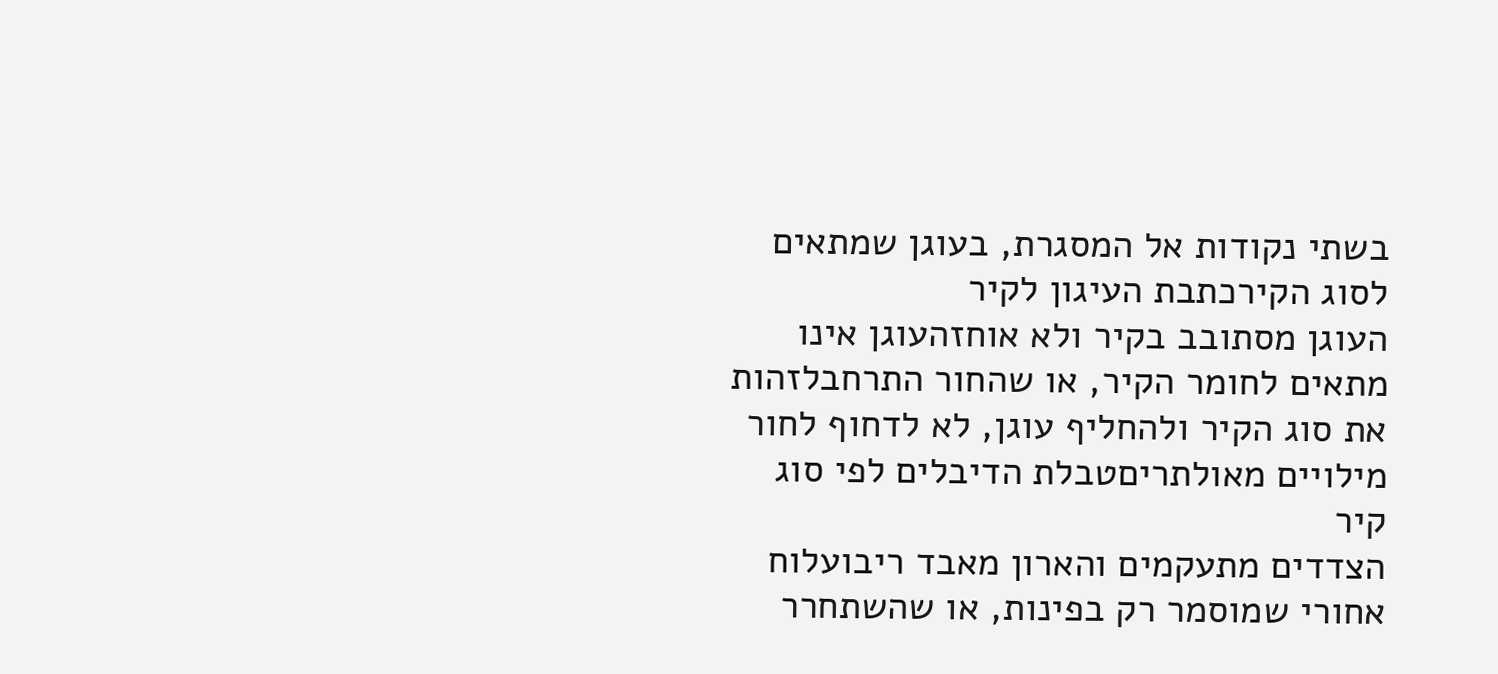בשתי נקודות אל המסגרת, בעוגן שמתאים לסוג הקירכתבת העיגון לקיר
העוגן מסתובב בקיר ולא אוחזהעוגן אינו מתאים לחומר הקיר, או שהחור התרחבלזהות את סוג הקיר ולהחליף עוגן, לא לדחוף לחור מילויים מאולתריםטבלת הדיבלים לפי סוג קיר
הצדדים מתעקמים והארון מאבד ריבועלוח אחורי שמוסמר רק בפינות, או שהשתחרר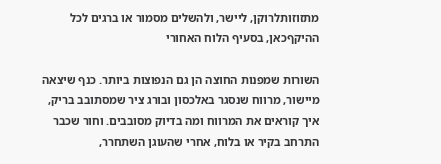מתזוזותלרוקן, ליישר, ולהשלים מסמור או ברגים לכל ההיקףכאן, בסעיף הלוח האחורי

השורות שמפנות החוצה הן גם הנפוצות ביותר. כנף שיצאה מיישור, מרווח שנסגר באלכסון ובורג ציר שמסתובב בריק, איך קוראים את המרווח ומה בדיוק מסובבים. וחור שכבר התרחב בקיר או בלוח, אחרי שהעוגן השתחרר,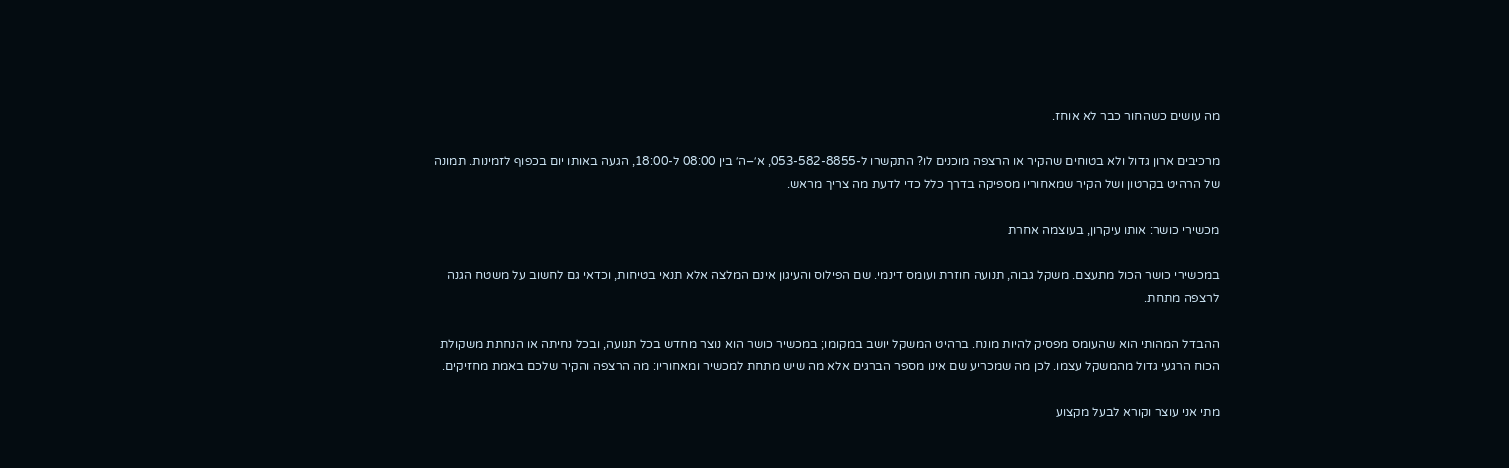מה עושים כשהחור כבר לא אוחז.

מרכיבים ארון גדול ולא בטוחים שהקיר או הרצפה מוכנים לו? התקשרו ל-053-582-8855, א׳–ה׳ בין 08:00 ל-18:00, הגעה באותו יום בכפוף לזמינות. תמונה של הרהיט בקרטון ושל הקיר שמאחוריו מספיקה בדרך כלל כדי לדעת מה צריך מראש.

מכשירי כושר: אותו עיקרון, בעוצמה אחרת

במכשירי כושר הכול מתעצם. משקל גבוה, תנועה חוזרת ועומס דינמי. שם הפילוס והעיגון אינם המלצה אלא תנאי בטיחות, וכדאי גם לחשוב על משטח הגנה לרצפה מתחת.

ההבדל המהותי הוא שהעומס מפסיק להיות מונח. ברהיט המשקל יושב במקומו; במכשיר כושר הוא נוצר מחדש בכל תנועה, ובכל נחיתה או הנחתת משקולת הכוח הרגעי גדול מהמשקל עצמו. לכן מה שמכריע שם אינו מספר הברגים אלא מה שיש מתחת למכשיר ומאחוריו: מה הרצפה והקיר שלכם באמת מחזיקים.

מתי אני עוצר וקורא לבעל מקצוע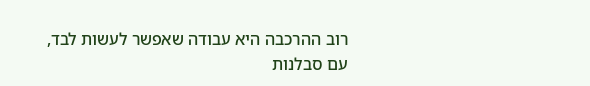רוב ההרכבה היא עבודה שאפשר לעשות לבד, עם סבלנות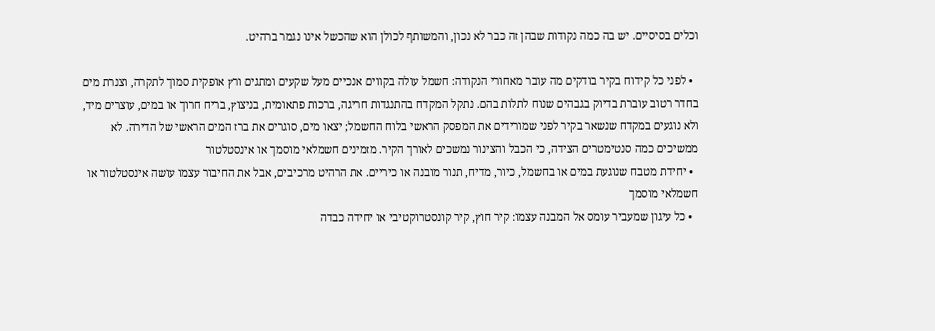וכלים בסיסיים. יש בה כמה נקודות שבהן זה כבר לא נכון, והמשותף לכולן הוא שהכשל אינו נגמר ברהיט.

  • לפני כל קידוח בקיר בודקים מה עובר מאחורי הנקודה: חשמל עולה בקווים אנכיים מעל שקעים ומתגים ורץ אופקית סמוך לתקרה, וצנרת מים בחדר רטוב עוברת בדיוק בגבהים שנוח לתלות בהם. נתקל המקדח בהתנגדות חריגה, ברכות פתאומית, בניצוץ, בריח חרוך או במים, עוצרים מיד, ולא נוגעים במקדח שנשאר בקיר לפני שמורידים את המפסק הראשי בלוח החשמל; יצאו מים, סוגרים את ברז המים הראשי של הדירה. לא ממשיכים כמה סנטימטרים הצידה, כי הכבל והצינור נמשכים לאורך הקיר. מזמינים חשמלאי מוסמך או אינסטלטור
  • יחידת מטבח שנוגעת במים או בחשמל, כיור, מדיח, תנור מובנה או כיריים. את הרהיט מרכיבים, אבל את החיבור עצמו עושה אינסטלטור או חשמלאי מוסמך
  • כל עיגון שמעביר עומס אל המבנה עצמו: קיר חוץ, קיר קונסטרוקטיבי או יחידה כבדה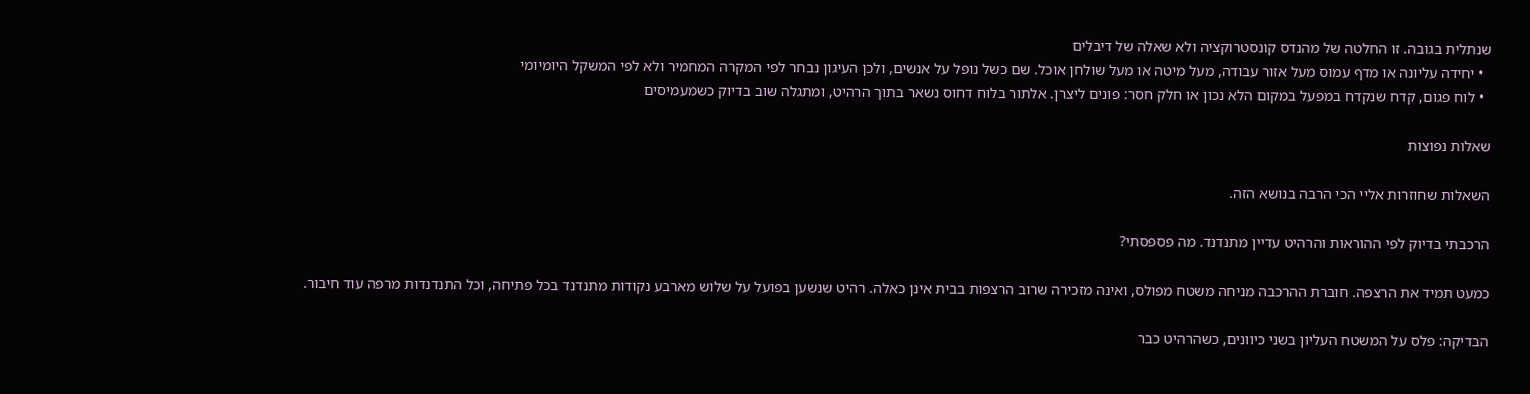שנתלית בגובה. זו החלטה של מהנדס קונסטרוקציה ולא שאלה של דיבלים
  • יחידה עליונה או מדף עמוס מעל אזור עבודה, מעל מיטה או מעל שולחן אוכל. שם כשל נופל על אנשים, ולכן העיגון נבחר לפי המקרה המחמיר ולא לפי המשקל היומיומי
  • לוח פגום, קדח שנקדח במפעל במקום הלא נכון או חלק חסר: פונים ליצרן. אלתור בלוח דחוס נשאר בתוך הרהיט, ומתגלה שוב בדיוק כשמעמיסים

שאלות נפוצות

השאלות שחוזרות אליי הכי הרבה בנושא הזה.

הרכבתי בדיוק לפי ההוראות והרהיט עדיין מתנדנד. מה פספסתי?

כמעט תמיד את הרצפה. חוברת ההרכבה מניחה משטח מפולס, ואינה מזכירה שרוב הרצפות בבית אינן כאלה. רהיט שנשען בפועל על שלוש מארבע נקודות מתנדנד בכל פתיחה, וכל התנדנדות מרפה עוד חיבור.

הבדיקה: פלס על המשטח העליון בשני כיוונים, כשהרהיט כבר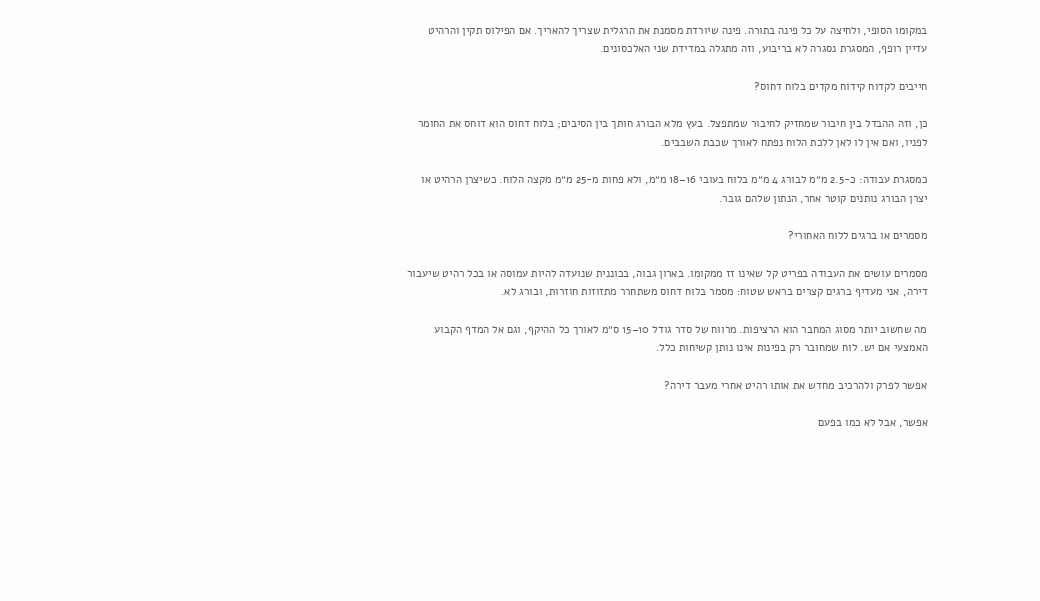במקומו הסופי, ולחיצה על כל פינה בתורה. פינה שיורדת מסמנת את הרגלית שצריך להאריך. אם הפילוס תקין והרהיט עדיין רופף, המסגרת נסגרה לא בריבוע, וזה מתגלה במדידת שני האלכסונים.

חייבים לקדוח קידוח מקדים בלוח דחוס?

כן, וזה ההבדל בין חיבור שמחזיק לחיבור שמתפצל. בעץ מלא הבורג חותך בין הסיבים; בלוח דחוס הוא דוחס את החומר לפניו, ואם אין לו לאן ללכת הלוח נפתח לאורך שכבת השבבים.

כמסגרת עבודה: כ-2.5 מ״מ לבורג 4 מ״מ בלוח בעובי 16–18 מ״מ, ולא פחות מ-25 מ״מ מקצה הלוח. כשיצרן הרהיט או יצרן הבורג נותנים קוטר אחר, הנתון שלהם גובר.

מסמרים או ברגים ללוח האחורי?

מסמרים עושים את העבודה בפריט קל שאינו זז ממקומו. בארון גבוה, בכוננית שנועדה להיות עמוסה או בכל רהיט שיעבור דירה, אני מעדיף ברגים קצרים בראש שטוח: מסמר בלוח דחוס משתחרר מתזוזות חוזרות, ובורג לא.

מה שחשוב יותר מסוג המחבר הוא הרציפות. מרווח של סדר גודל 10–15 ס״מ לאורך כל ההיקף, וגם אל המדף הקבוע האמצעי אם יש. לוח שמחובר רק בפינות אינו נותן קשיחות כלל.

אפשר לפרק ולהרכיב מחדש את אותו רהיט אחרי מעבר דירה?

אפשר, אבל לא כמו בפעם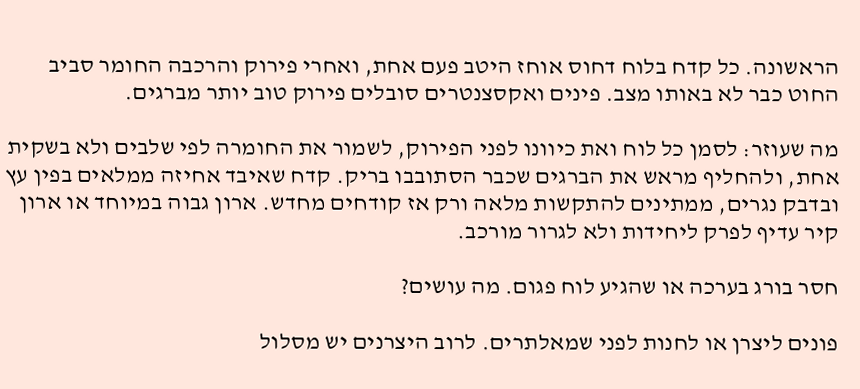הראשונה. כל קדח בלוח דחוס אוחז היטב פעם אחת, ואחרי פירוק והרכבה החומר סביב החוט כבר לא באותו מצב. פינים ואקסצנטרים סובלים פירוק טוב יותר מברגים.

מה שעוזר: לסמן כל לוח ואת כיוונו לפני הפירוק, לשמור את החומרה לפי שלבים ולא בשקית אחת, ולהחליף מראש את הברגים שכבר הסתובבו בריק. קדח שאיבד אחיזה ממלאים בפין עץ ובדבק נגרים, ממתינים להתקשות מלאה ורק אז קודחים מחדש. ארון גבוה במיוחד או ארון קיר עדיף לפרק ליחידות ולא לגרור מורכב.

חסר בורג בערכה או שהגיע לוח פגום. מה עושים?

פונים ליצרן או לחנות לפני שמאלתרים. לרוב היצרנים יש מסלול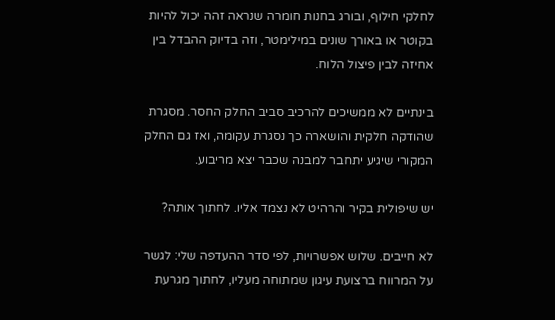לחלקי חילוף, ובורג בחנות חומרה שנראה זהה יכול להיות בקוטר או באורך שונים במילימטר, וזה בדיוק ההבדל בין אחיזה לבין פיצול הלוח.

בינתיים לא ממשיכים להרכיב סביב החלק החסר. מסגרת שהודקה חלקית והושארה כך נסגרת עקומה, ואז גם החלק המקורי שיגיע יתחבר למבנה שכבר יצא מריבוע.

יש שיפולית בקיר והרהיט לא נצמד אליו. לחתוך אותה?

לא חייבים. שלוש אפשרויות, לפי סדר ההעדפה שלי: לגשר על המרווח ברצועת עיגון שמתוחה מעליו, לחתוך מגרעת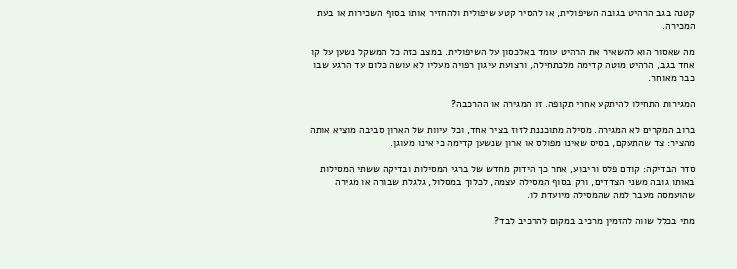קטנה בגב הרהיט בגובה השיפולית, או להסיר קטע שיפולית ולהחזיר אותו בסוף השכירות או בעת המכירה.

מה שאסור הוא להשאיר את הרהיט עומד באלכסון על השיפולית. במצב כזה כל המשקל נשען על קו אחד בגב, הרהיט מוטה קדימה מלכתחילה, ורצועת עיגון רפויה מעליו לא עושה כלום עד הרגע שבו כבר מאוחר.

המגירות התחילו להיתקע אחרי תקופה. זו המגירה או ההרכבה?

ברוב המקרים לא המגירה. מסילה מתוכננת לזוז בציר אחד, וכל עיוות של הארון סביבה מוציא אותה מהציר: צד שהתעקם, בסיס שאינו מפולס או ארון שנשען קדימה כי אינו מעוגן.

סדר הבדיקה: קודם פלס וריבוע, אחר כך הידוק מחדש של ברגי המסילות ובדיקה ששתי המסילות באותו גובה משני הצדדים, ורק בסוף המסילה עצמה, לכלוך במסלול, גלגלת שבורה או מגירה שהועמסה מעבר למה שהמסילה מיועדת לו.

מתי בכלל שווה להזמין מרכיב במקום להרכיב לבד?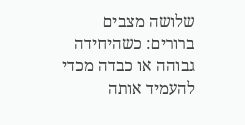שלושה מצבים ברורים: כשהיחידה גבוהה או כבדה מכדי להעמיד אותה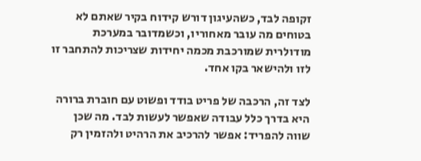זקופה לבד, כשהעיגון דורש קידוח בקיר שאתם לא בטוחים מה עובר מאחוריו, וכשמדובר במערכת מודולרית שמורכבת מכמה יחידות שצריכות להתחבר זו לזו ולהישאר בקו אחד.

לצד זה, הרכבה של פריט בודד ופשוט עם חוברת ברורה היא בדרך כלל עבודה שאפשר לעשות לבד. מה שכן שווה להפריד: אפשר להרכיב את הרהיט ולהזמין רק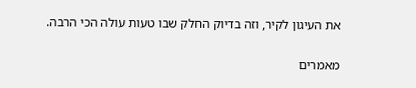את העיגון לקיר, וזה בדיוק החלק שבו טעות עולה הכי הרבה.

מאמרים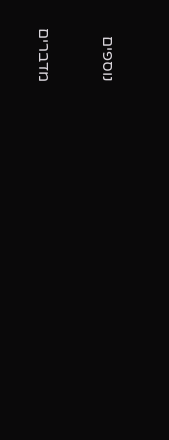נוספים

מדברים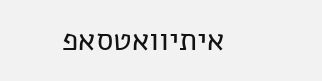איתיוואטסאפ